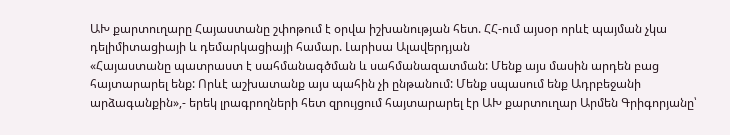ԱԽ քարտուղարը Հայաստանը շփոթում է օրվա իշխանության հետ. ՀՀ-ում այսօր որևէ պայման չկա դելիմիտացիայի և դեմարկացիայի համար. Լարիսա Ալավերդյան
«Հայաստանը պատրաստ է սահմանագծման և սահմանազատման: Մենք այս մասին արդեն բաց հայտարարել ենք: Որևէ աշխատանք այս պահին չի ընթանում: Մենք սպասում ենք Ադրբեջանի արձագանքին»,- երեկ լրագրողների հետ զրույցում հայտարարել էր ԱԽ քարտուղար Արմեն Գրիգորյանը՝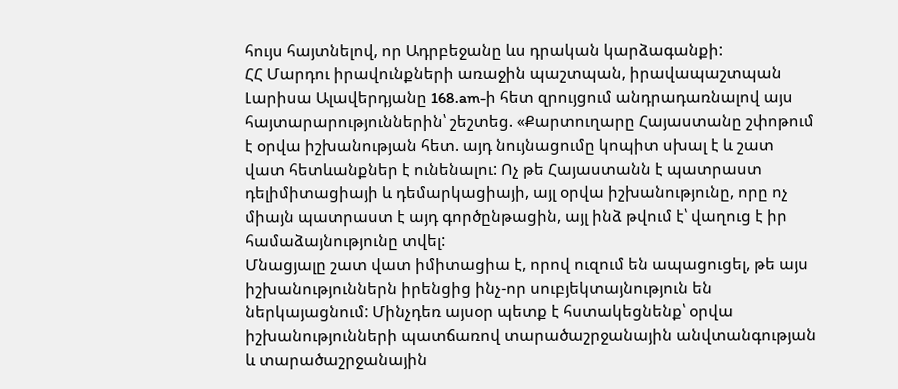հույս հայտնելով, որ Ադրբեջանը ևս դրական կարձագանքի:
ՀՀ Մարդու իրավունքների առաջին պաշտպան, իրավապաշտպան Լարիսա Ալավերդյանը 168.am-ի հետ զրույցում անդրադառնալով այս հայտարարություններին՝ շեշտեց. «Քարտուղարը Հայաստանը շփոթում է օրվա իշխանության հետ. այդ նույնացումը կոպիտ սխալ է և շատ վատ հետևանքներ է ունենալու: Ոչ թե Հայաստանն է պատրաստ դելիմիտացիայի և դեմարկացիայի, այլ օրվա իշխանությունը, որը ոչ միայն պատրաստ է այդ գործընթացին, այլ ինձ թվում է՝ վաղուց է իր համաձայնությունը տվել:
Մնացյալը շատ վատ իմիտացիա է, որով ուզում են ապացուցել, թե այս իշխանություններն իրենցից ինչ-որ սուբյեկտայնություն են ներկայացնում: Մինչդեռ այսօր պետք է հստակեցնենք՝ օրվա իշխանությունների պատճառով տարածաշրջանային անվտանգության և տարածաշրջանային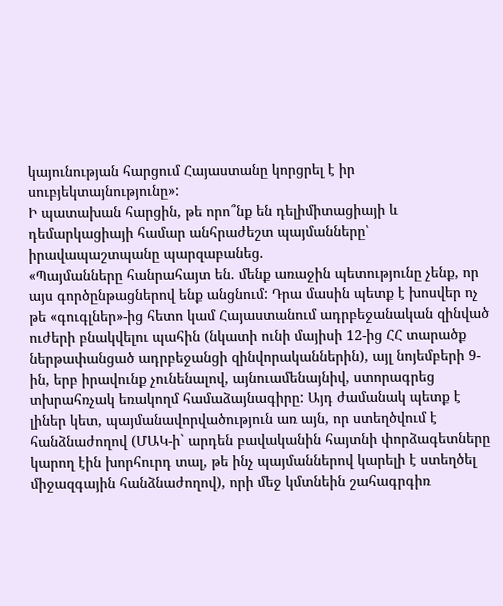կայունության հարցում Հայաստանը կորցրել է իր սուբյեկտայնությունը»:
Ի պատախան հարցին, թե որո՞նք են դելիմիտացիայի և դեմարկացիայի համար անհրաժեշտ պայմանները՝ իրավապաշտպանը պարզաբանեց.
«Պայմանները հանրահայտ են. մենք առաջին պետությունը չենք, որ այս գործընթացներով ենք անցնում: Դրա մասին պետք է խոսվեր ոչ թե «գուգլներ»-ից հետո կամ Հայաստանում ադրբեջանական զինված ուժերի բնակվելու պահին (նկատի ունի մայիսի 12-ից ՀՀ տարածք ներթափանցած ադրբեջանցի զինվորականներին), այլ նոյեմբերի 9-ին, երբ իրավունք չունենալով, այնուամենայնիվ, ստորագրեց տխրահռչակ եռակողմ համաձայնագիրը: Այդ ժամանակ պետք է լիներ կետ, պայմանավորվածություն առ այն, որ ստեղծվում է հանձնաժողով (ՄԱԿ-ի` արդեն բավականին հայտնի փորձագետները կարող էին խորհուրդ տալ, թե ինչ պայմաններով կարելի է ստեղծել միջազգային հանձնաժողով), որի մեջ կմտնեին շահագրգիռ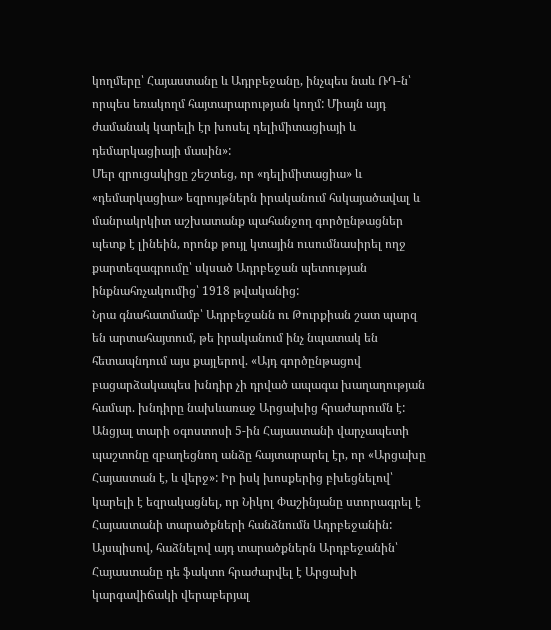կողմերը՝ Հայաստանը և Ադրբեջանը, ինչպես նաև ՌԴ-ն՝ որպես եռակողմ հայտարարության կողմ: Միայն այդ ժամանակ կարելի էր խոսել դելիմիտացիայի և դեմարկացիայի մասին»:
Մեր զրուցակիցը շեշտեց, որ «դելիմիտացիա» և «դեմարկացիա» եզրույթներն իրականում հսկայածավալ և մանրակրկիտ աշխատանք պահանջող գործընթացներ պետք է լինեին, որոնք թույլ կտային ուսումնասիրել ողջ քարտեզագրումը՝ սկսած Ադրբեջան պետության ինքնահռչակումից՝ 1918 թվականից:
Նրա գնահատմամբ՝ Ադրբեջանն ու Թուրքիան շատ պարզ են արտահայտում, թե իրականում ինչ նպատակ են հետապնդում այս քայլերով. «Այդ գործընթացով բացարձակապես խնդիր չի դրված ապագա խաղաղության համար. խնդիրը նախևառաջ Արցախից հրաժարումն է:
Անցյալ տարի օգոստոսի 5-ին Հայաստանի վարչապետի պաշտոնը զբաղեցնող անձը հայտարարել էր, որ «Արցախը Հայաստան է, և վերջ»: Իր իսկ խոսքերից բխեցնելով՝ կարելի է եզրակացնել, որ Նիկոլ Փաշինյանը ստորագրել է Հայաստանի տարածքների հանձնումն Ադրբեջանին: Այսպիսով, հաձնելով այդ տարածքներն Արդբեջանին՝ Հայաստանը դե ֆակտո հրաժարվել է Արցախի կարգավիճակի վերաբերյալ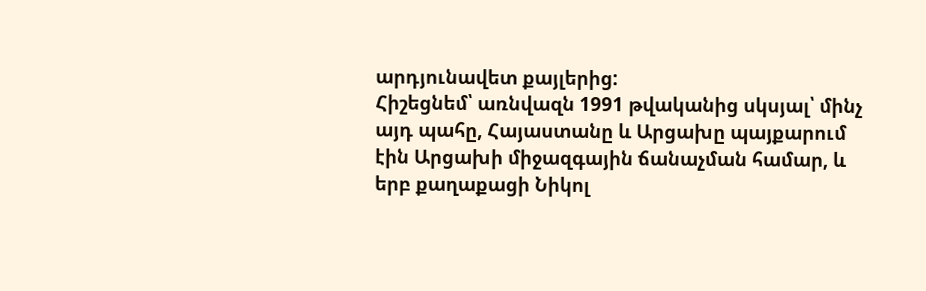արդյունավետ քայլերից:
Հիշեցնեմ՝ առնվազն 1991 թվականից սկսյալ՝ մինչ այդ պահը, Հայաստանը և Արցախը պայքարում էին Արցախի միջազգային ճանաչման համար, և երբ քաղաքացի Նիկոլ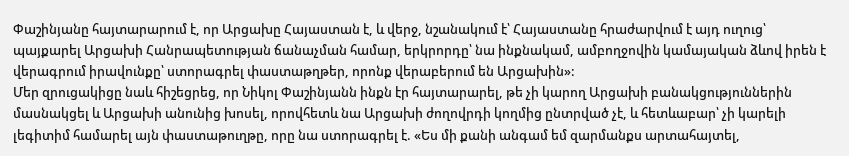Փաշինյանը հայտարարում է, որ Արցախը Հայաստան է, և վերջ, նշանակում է՝ Հայաստանը հրաժարվում է այդ ուղուց՝ պայքարել Արցախի Հանրապետության ճանաչման համար, երկրորդը՝ նա ինքնակամ, ամբողջովին կամայական ձևով իրեն է վերագրում իրավունքը՝ ստորագրել փաստաթղթեր, որոնք վերաբերում են Արցախին»:
Մեր զրուցակիցը նաև հիշեցրեց, որ Նիկոլ Փաշինյանն ինքն էր հայտարարել, թե չի կարող Արցախի բանակցություններին մասնակցել և Արցախի անունից խոսել, որովհետև նա Արցախի ժողովրդի կողմից ընտրված չէ, և հետևաբար՝ չի կարելի լեգիտիմ համարել այն փաստաթուղթը, որը նա ստորագրել է. «Ես մի քանի անգամ եմ զարմանքս արտահայտել,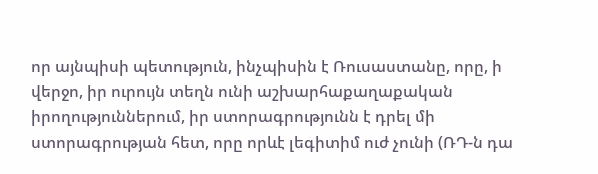որ այնպիսի պետություն, ինչպիսին է Ռուսաստանը, որը, ի վերջո, իր ուրույն տեղն ունի աշխարհաքաղաքական իրողություններում, իր ստորագրությունն է դրել մի ստորագրության հետ, որը որևէ լեգիտիմ ուժ չունի (ՌԴ-ն դա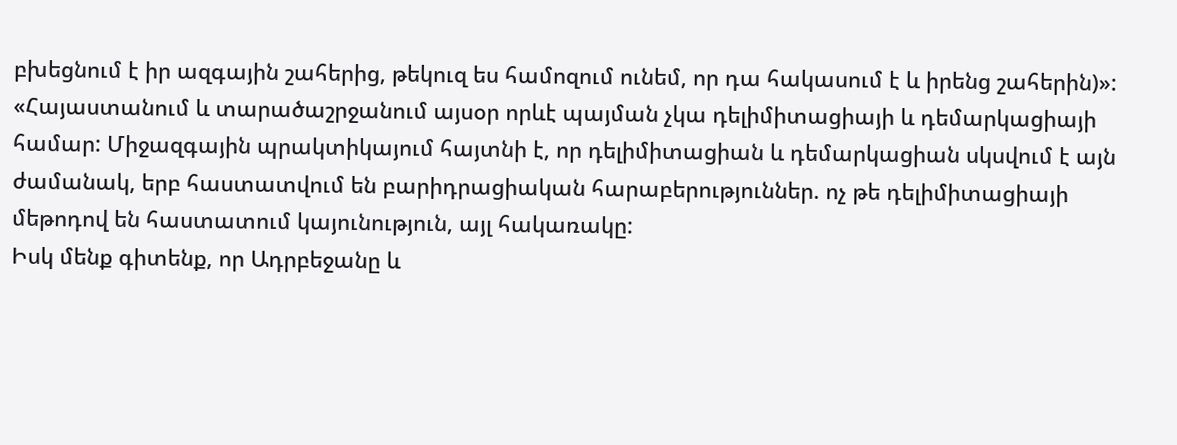բխեցնում է իր ազգային շահերից, թեկուզ ես համոզում ունեմ, որ դա հակասում է և իրենց շահերին)»:
«Հայաստանում և տարածաշրջանում այսօր որևէ պայման չկա դելիմիտացիայի և դեմարկացիայի համար: Միջազգային պրակտիկայում հայտնի է, որ դելիմիտացիան և դեմարկացիան սկսվում է այն ժամանակ, երբ հաստատվում են բարիդրացիական հարաբերություններ. ոչ թե դելիմիտացիայի մեթոդով են հաստատում կայունություն, այլ հակառակը:
Իսկ մենք գիտենք, որ Ադրբեջանը և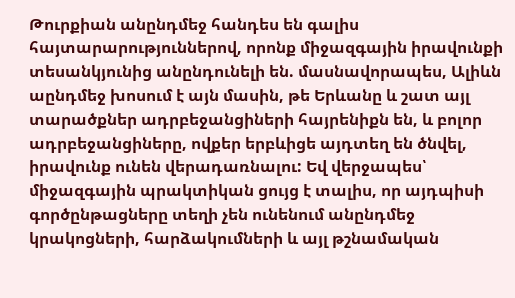Թուրքիան անընդմեջ հանդես են գալիս հայտարարություններով, որոնք միջազգային իրավունքի տեսանկյունից անընդունելի են. մասնավորապես, Ալիևն աընդմեջ խոսում է այն մասին, թե Երևանը և շատ այլ տարածքներ ադրբեջանցիների հայրենիքն են, և բոլոր ադրբեջանցիները, ովքեր երբևիցե այդտեղ են ծնվել, իրավունք ունեն վերադառնալու: Եվ վերջապես՝ միջազգային պրակտիկան ցույց է տալիս, որ այդպիսի գործընթացները տեղի չեն ունենում անընդմեջ կրակոցների, հարձակումների և այլ թշնամական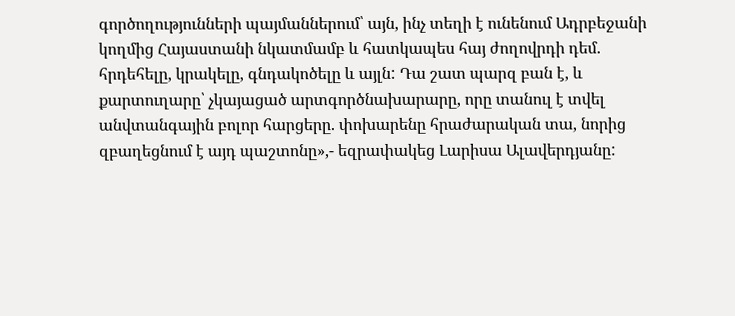գործողությունների պայմաններում՝ այն, ինչ տեղի է ունենում Ադրբեջանի կողմից Հայաստանի նկատմամբ և հատկապես հայ ժողովրդի դեմ. հրդեհելը, կրակելը, գնդակոծելը և այլն: Դա շատ պարզ բան է, և քարտուղարը՝ չկայացած արտգործնախարարը, որը տանուլ է տվել անվտանգային բոլոր հարցերը. փոխարենը հրաժարական տա, նորից զբաղեցնում է այդ պաշտոնը»,- եզրափակեց Լարիսա Ալավերդյանը: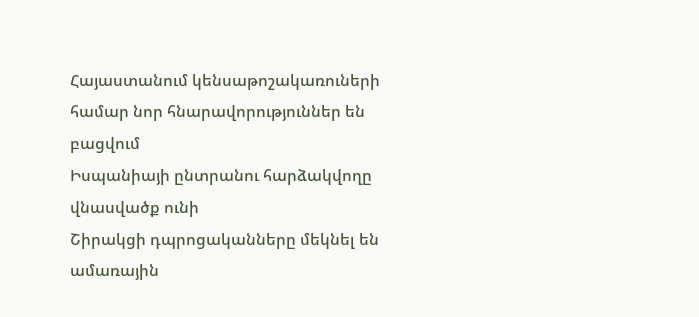Հայաստանում կենսաթոշակառուների համար նոր հնարավորություններ են բացվում
Իսպանիայի ընտրանու հարձակվողը վնասվածք ունի
Շիրակցի դպրոցականները մեկնել են ամառային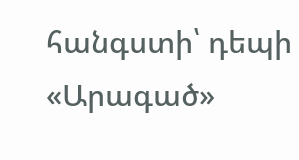հանգստի՝ դեպի «Արագած»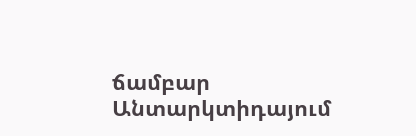ճամբար
Անտարկտիդայում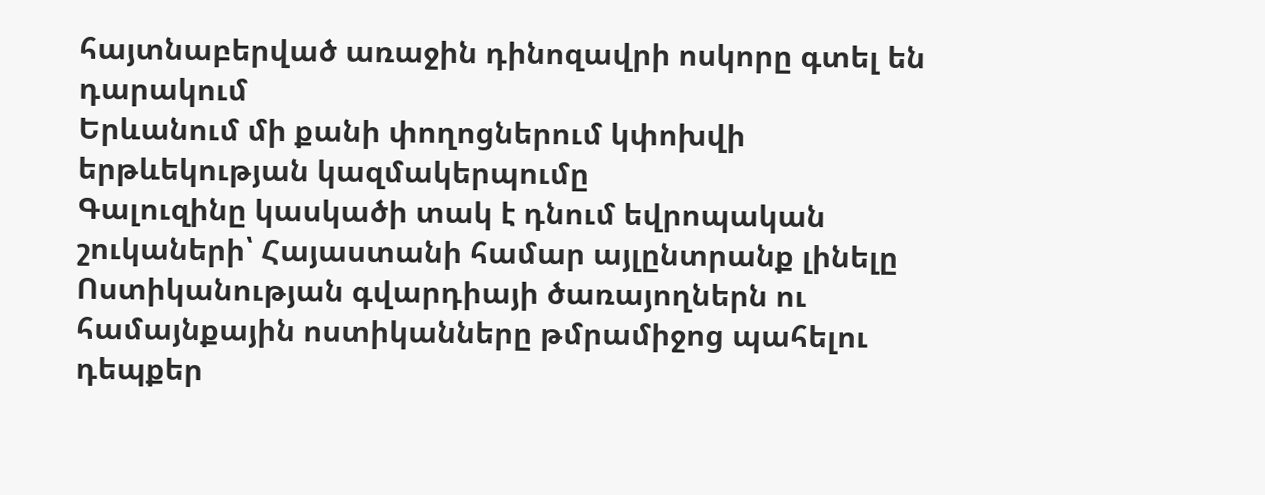հայտնաբերված առաջին դինոզավրի ոսկորը գտել են դարակում
Երևանում մի քանի փողոցներում կփոխվի երթևեկության կազմակերպումը
Գալուզինը կասկածի տակ է դնում եվրոպական շուկաների՝ Հայաստանի համար այլընտրանք լինելը
Ոստիկանության գվարդիայի ծառայողներն ու համայնքային ոստիկանները թմրամիջոց պահելու դեպքեր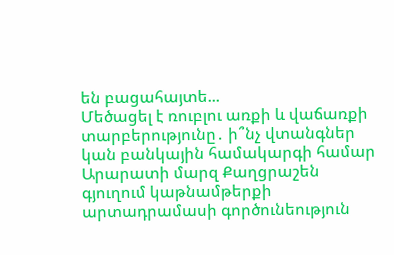են բացահայտե...
Մեծացել է ռուբլու առքի և վաճառքի տարբերությունը․ ի՞նչ վտանգներ կան բանկային համակարգի համար
Արարատի մարզ Քաղցրաշեն գյուղում կաթնամթերքի արտադրամասի գործունեություն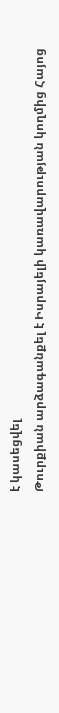է կասեցվել
Թուրքիան արձագանքել է Իսրայելի կառավարության կողմից Հայոց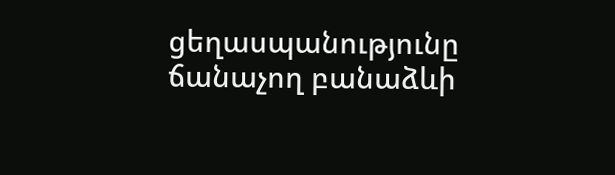ցեղասպանությունը ճանաչող բանաձևի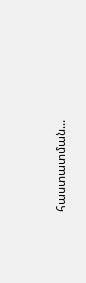հաստատման...